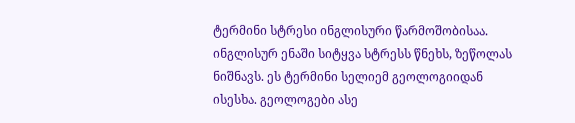ტერმინი სტრესი ინგლისური წარმოშობისაა. ინგლისურ ენაში სიტყვა სტრესს წნეხს, ზეწოლას ნიშნავს. ეს ტერმინი სელიემ გეოლოგიიდან ისესხა. გეოლოგები ასე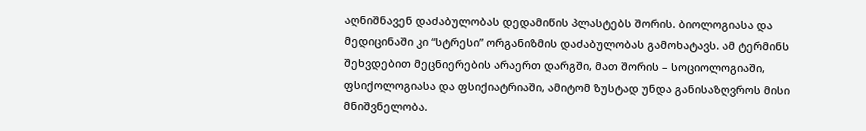აღნიშნავენ დაძაბულობას დედამიწის პლასტებს შორის. ბიოლოგიასა და მედიცინაში კი “სტრესი” ორგანიზმის დაძაბულობას გამოხატავს. ამ ტერმინს შეხვდებით მეცნიერების არაერთ დარგში, მათ შორის – სოციოლოგიაში, ფსიქოლოგიასა და ფსიქიატრიაში, ამიტომ ზუსტად უნდა განისაზღვროს მისი მნიშვნელობა.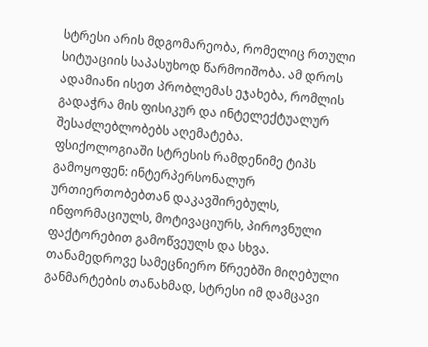სტრესი არის მდგომარეობა, რომელიც რთული სიტუაციის საპასუხოდ წარმოიშობა. ამ დროს ადამიანი ისეთ პრობლემას ეჯახება, რომლის გადაჭრა მის ფისიკურ და ინტელექტუალურ შესაძლებლობებს აღემატება.
ფსიქოლოგიაში სტრესის რამდენიმე ტიპს გამოყოფენ: ინტერპერსონალურ ურთიერთობებთან დაკავშირებულს, ინფორმაციულს, მოტივაციურს, პიროვნული ფაქტორებით გამოწვეულს და სხვა.
თანამედროვე სამეცნიერო წრეებში მიღებული განმარტების თანახმად, სტრესი იმ დამცავი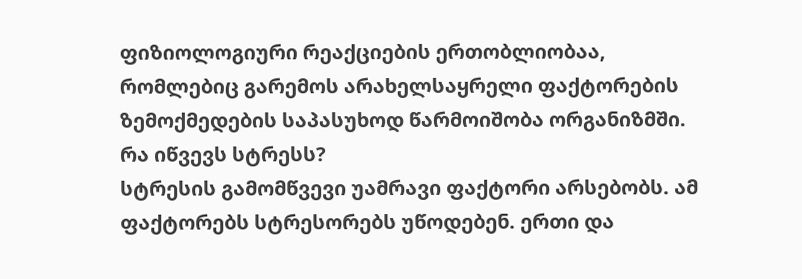ფიზიოლოგიური რეაქციების ერთობლიობაა, რომლებიც გარემოს არახელსაყრელი ფაქტორების ზემოქმედების საპასუხოდ წარმოიშობა ორგანიზმში.
რა იწვევს სტრესს?
სტრესის გამომწვევი უამრავი ფაქტორი არსებობს. ამ ფაქტორებს სტრესორებს უწოდებენ. ერთი და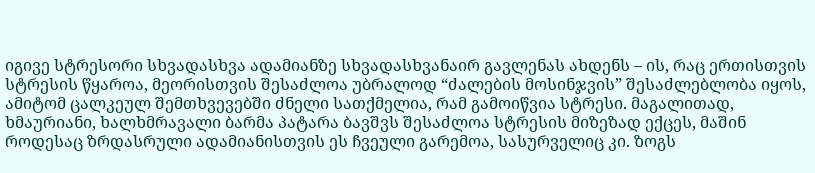იგივე სტრესორი სხვადასხვა ადამიანზე სხვადასხვანაირ გავლენას ახდენს – ის, რაც ერთისთვის სტრესის წყაროა, მეორისთვის შესაძლოა უბრალოდ “ძალების მოსინჯვის” შესაძლებლობა იყოს, ამიტომ ცალკეულ შემთხვევებში ძნელი სათქმელია, რამ გამოიწვია სტრესი. მაგალითად, ხმაურიანი, ხალხმრავალი ბარმა პატარა ბავშვს შესაძლოა სტრესის მიზეზად ექცეს, მაშინ როდესაც ზრდასრული ადამიანისთვის ეს ჩვეული გარემოა, სასურველიც კი. ზოგს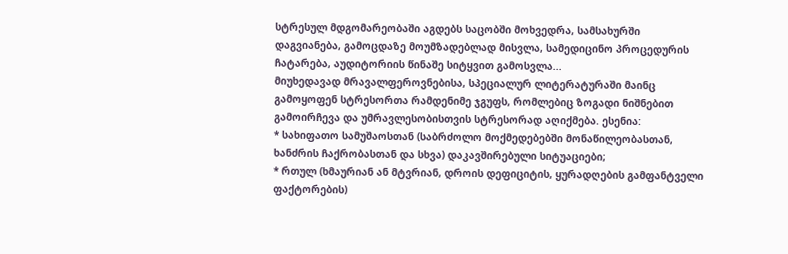სტრესულ მდგომარეობაში აგდებს საცობში მოხვედრა, სამსახურში დაგვიანება, გამოცდაზე მოუმზადებლად მისვლა, სამედიცინო პროცედურის ჩატარება, აუდიტორიის წინაშე სიტყვით გამოსვლა...
მიუხედავად მრავალფეროვნებისა, სპეციალურ ლიტერატურაში მაინც გამოყოფენ სტრესორთა რამდენიმე ჯგუფს, რომლებიც ზოგადი ნიშნებით გამოირჩევა და უმრავლესობისთვის სტრესორად აღიქმება. ესენია:
* სახიფათო სამუშაოსთან (საბრძოლო მოქმედებებში მონაწილეობასთან, ხანძრის ჩაქრობასთან და სხვა) დაკავშირებული სიტუაციები;
* რთულ (ხმაურიან ან მტვრიან, დროის დეფიციტის, ყურადღების გამფანტველი ფაქტორების)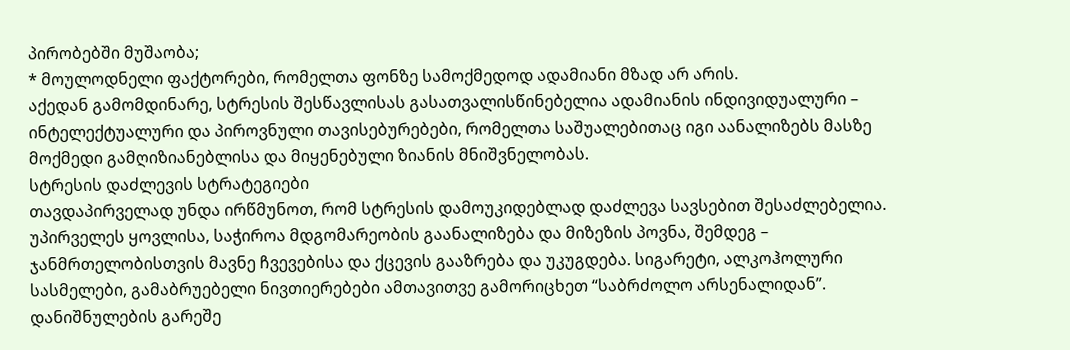პირობებში მუშაობა;
* მოულოდნელი ფაქტორები, რომელთა ფონზე სამოქმედოდ ადამიანი მზად არ არის.
აქედან გამომდინარე, სტრესის შესწავლისას გასათვალისწინებელია ადამიანის ინდივიდუალური – ინტელექტუალური და პიროვნული თავისებურებები, რომელთა საშუალებითაც იგი აანალიზებს მასზე მოქმედი გამღიზიანებლისა და მიყენებული ზიანის მნიშვნელობას.
სტრესის დაძლევის სტრატეგიები
თავდაპირველად უნდა ირწმუნოთ, რომ სტრესის დამოუკიდებლად დაძლევა სავსებით შესაძლებელია. უპირველეს ყოვლისა, საჭიროა მდგომარეობის გაანალიზება და მიზეზის პოვნა, შემდეგ – ჯანმრთელობისთვის მავნე ჩვევებისა და ქცევის გააზრება და უკუგდება. სიგარეტი, ალკოჰოლური სასმელები, გამაბრუებელი ნივთიერებები ამთავითვე გამორიცხეთ “საბრძოლო არსენალიდან”. დანიშნულების გარეშე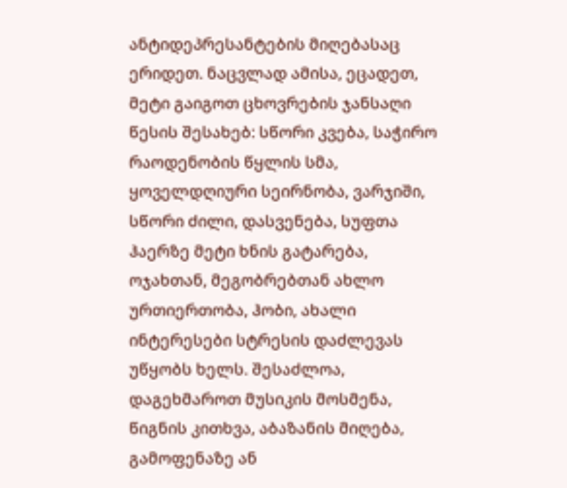ანტიდეპრესანტების მიღებასაც ერიდეთ. ნაცვლად ამისა, ეცადეთ, მეტი გაიგოთ ცხოვრების ჯანსაღი წესის შესახებ: სწორი კვება, საჭირო რაოდენობის წყლის სმა, ყოველდღიური სეირნობა, ვარჯიში, სწორი ძილი, დასვენება, სუფთა ჰაერზე მეტი ხნის გატარება, ოჯახთან, მეგობრებთან ახლო ურთიერთობა, ჰობი, ახალი ინტერესები სტრესის დაძლევას უწყობს ხელს. შესაძლოა, დაგეხმაროთ მუსიკის მოსმენა, წიგნის კითხვა, აბაზანის მიღება, გამოფენაზე ან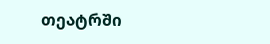თეატრში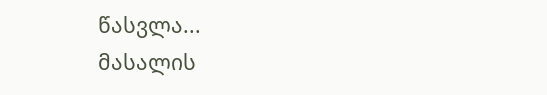წასვლა...
მასალის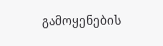გამოყენების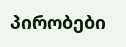პირობები